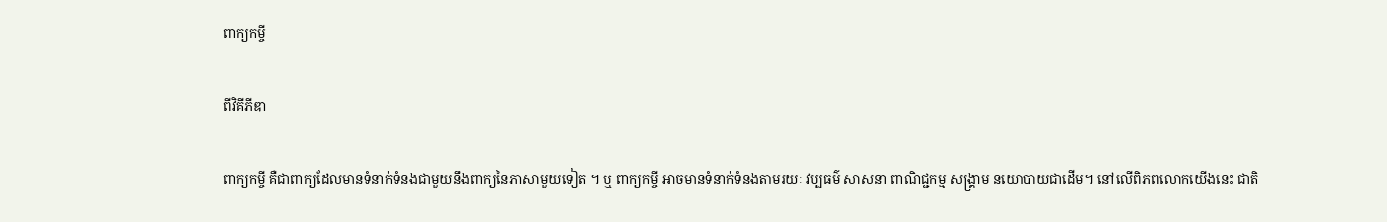ពាក្យកម្ចី

ពីវិគីភីឌា

ពាក្យកម្ចី គឺជាពាក្យដែលមានទំនាក់ទំនងជាមួយនឹងពាក្យនៃភាសាមួយទៀត ។ ឬ ពាក្យកម្ចី អាចមានទំនាក់ទំនងតាមរយៈ វប្បធម៌ សាសនា ពាណិជ្ជកម្ម សង្គ្រាម នយោបាយជាដើម។ នៅលើពិភពលោកយើងនេះ ជាតិ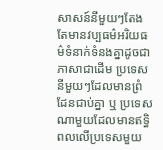សាសន៍នីមួយៗតែងតែមានវប្បធម៌អរិយធម៌ទំនាក់ទំនងគ្នាដូចជាភាសាជាដើម ប្រទេសនីមួយៗដែលមានព្រំដែនជាប់គ្នា ឬ ប្រទេសណាមួយដែលមានឥទ្ធិពលលើប្រទេសមួយ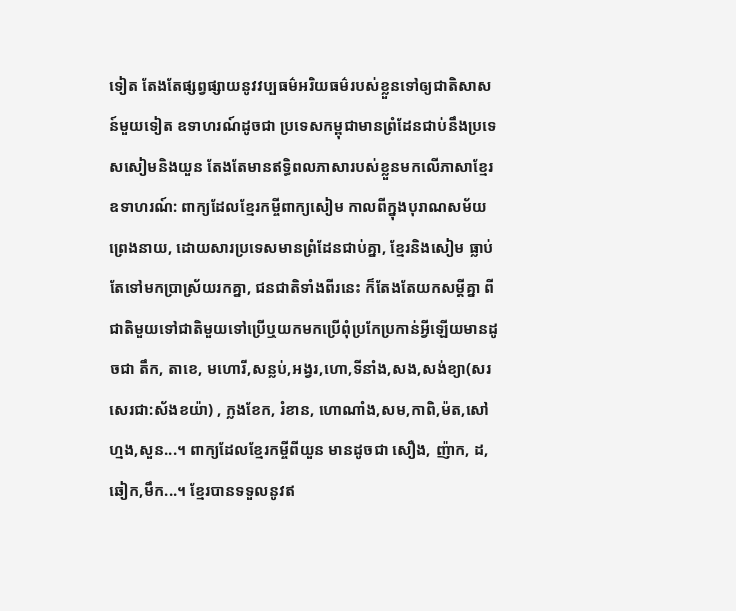ទៀត តែងតែផ្សព្វផ្សាយនូវវប្បធម៌អរិយធម៌របស់ខ្លួនទៅឲ្យជាតិសាសន៍មួយទៀត ឧទាហរណ៍ដូចជា ប្រទេសកម្ពុជាមានព្រំដែនជាប់នឹងប្រទេសសៀមនិងយួន តែងតែមានឥទ្ធិពលភាសារបស់ខ្លួនមកលើភាសាខ្មែរ ឧទាហរណ៍: ពាក្យដែលខ្មែរកម្ចីពាក្យសៀម កាលពីក្នុងបុរាណសម័យព្រេងនាយ, ដោយសារប្រទេសមានព្រំដែនជាប់គ្នា, ខ្មែរនិងសៀម ធ្លាប់តែទៅមកប្រាស្រ័យរកគ្នា, ជនជាតិទាំងពីរនេះ ក៏តែងតែយកសម្ដីគ្នា ពីជាតិមួយទៅជាតិមួយទៅប្រើឬយកមកប្រើពុំប្រកែប្រកាន់អ្វីឡើយមានដូចជា តឹក, តាខេ, មហោរី,សន្លប់,អង្វរ,ហោ,ទីនាំង,សង,សង់ខ្យា(សរសេរជា:ស័ងខយ៉ា) , ក្លងខែក, រំខាន, ហោណាំង,សម,កាពិ,ម៉ត,សៅហ្មង,សួន...។ ពាក្យដែលខ្មែរកម្ចីពីយួន មានដូចជា សឿង, ញ៉ាក, ដ, ឆៀក,មឹក...។ ខ្មែរបានទទួលនូវឥ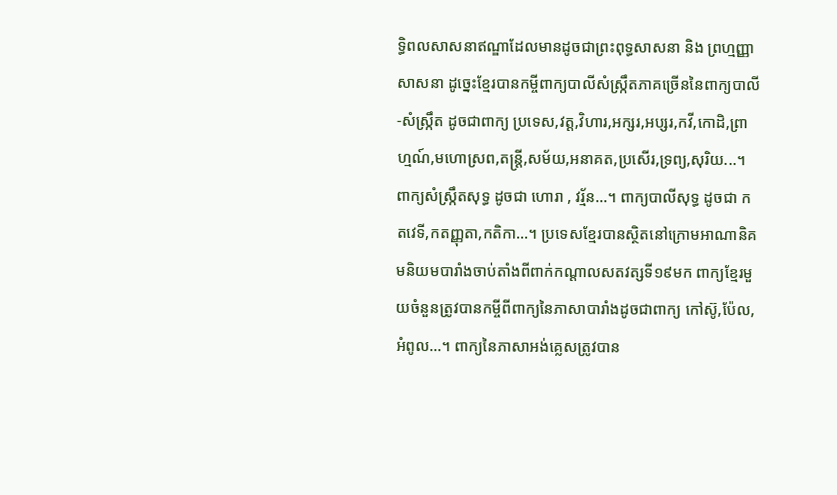ទ្ធិពលសាសនាឥណ្ឌាដែលមានដូចជាព្រះពុទ្ធសាសនា និង ព្រហ្មញ្ញាសាសនា ដូច្នេះខ្មែរបានកម្ចីពាក្យបាលីសំស្ក្រឹតភាគច្រើននៃពាក្យបាលី-សំស្ក្រឹត ដូចជាពាក្យ ប្រទេស,វត្ត,វិហារ,អក្សរ,អប្សរ,កវី,កោដិ,ព្រាហ្មណ៍,មហោស្រព,តន្ត្រី,សម័យ,អនាគត,ប្រសើរ,ទ្រព្យ,សុរិយ...។ ពាក្យសំស្ក្រឹតសុទ្ធ ដូចជា ហោរា , វរ្ម័ន...។ ពាក្យបាលីសុទ្ធ ដូចជា កតវេទី,កតញ្ញុតា,កតិកា...។ ប្រទេសខ្មែរបានស្ថិតនៅក្រោមអាណានិគមនិយមបារាំងចាប់តាំងពីពាក់កណ្ដាលសតវត្សទី១៩មក ពាក្យខ្មែរមួយចំនួនត្រូវបានកម្ចីពីពាក្យនៃភាសាបារាំងដូចជាពាក្យ កៅស៊ូ,ប៉ែល,អំពូល...។ ពាក្យនៃភាសាអង់គ្លេសត្រូវបាន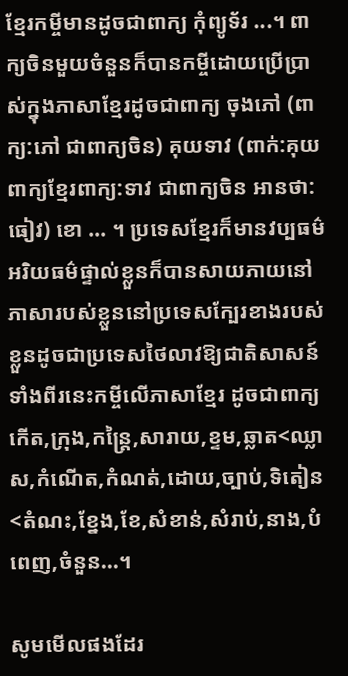ខ្មែរកម្ចីមានដូចជាពាក្យ កុំព្យូទ័រ ...។ ពាក្យចិនមួយចំនួនក៏បានកម្ចីដោយប្រើប្រាស់ក្នុងភាសាខ្មែរដូចជាពាក្យ ចុងភៅ (ពាក្យ:ភៅ ជាពាក្យចិន) គុយទាវ (ពាក់:គុយ ពាក្យខ្មែរពាក្យ:ទាវ ជាពាក្យចិន អានថា:ធៀវ) ខោ ... ។ ប្រទេសខ្មែរក៏មានវប្បធម៌អរិយធម៌ផ្ទាល់ខ្លួនក៏បានសាយភាយនៅភាសារបស់ខ្លួននៅប្រទេសក្បែរខាងរបស់ខ្លួនដូចជាប្រទេសថៃលាវឱ្យជាតិសាសន៍ទាំងពីរនេះកម្ចីលើភាសាខ្មែរ ដូចជាពាក្យ កើត,ក្រុង,កន្ត្រៃ,សារាយ,ខ្ទម,ឆ្លាត<ឈ្លាស,កំណើត,កំណត់,ដោយ,ច្បាប់,ទិតៀន<តំណះ,ខ្នែង,ខែ,សំខាន់,សំរាប់,នាង,បំពេញ,ចំនួន...។

សូមមើលផងដែរ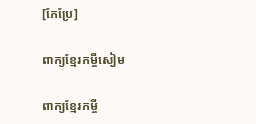[កែប្រែ]

ពាក្យខ្មែរកម្ចីសៀម

ពាក្យខ្មែរកម្ចី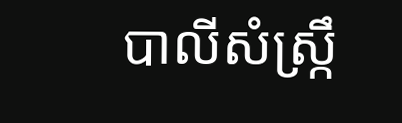បាលីសំស្ក្រឹ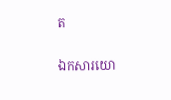ត

ឯកសារយោ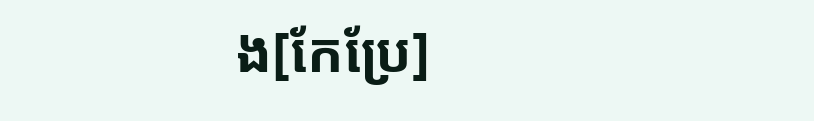ង[កែប្រែ]